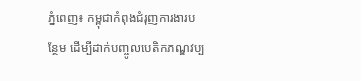ភ្នំពេញ៖ កម្ពុជាកំពុងជំរុញការងារបន្ថែម ដើម្បីដាក់បញ្ចូលបេតិកភណ្ឌវប្ប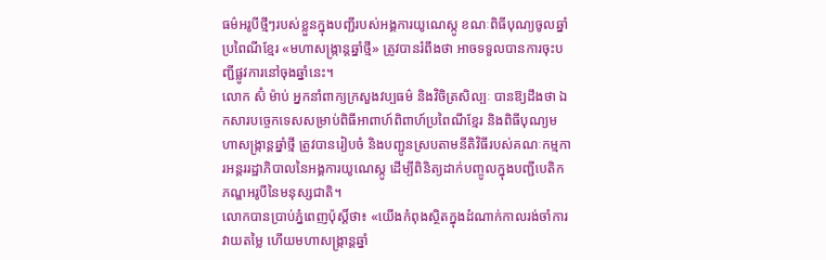ធម៌អរូបីថ្មីៗរបស់ខ្លួនក្នុងបញ្ជីរបស់អង្គការយូណេស្កូ ខណៈពិធីបុណ្យចូលឆ្នាំប្រពៃណីខ្មែរ «មហាសង្ក្រាន្ដឆ្នាំថ្មី» ត្រូវបានរំពឹងថា អាចទទួលបានការចុះបញ្ជីផ្លូវការនៅចុងឆ្នាំនេះ។
លោក ស៊ំ ម៉ាប់ អ្នកនាំពាក្យក្រសួងវប្បធម៌ និងវិចិត្រសិល្បៈ បានឱ្យដឹងថា ឯកសារបច្ចេកទេសសម្រាប់ពិធីអាពាហ៍ពិពាហ៍ប្រពៃណីខ្មែរ និងពិធីបុណ្យមហាសង្ក្រាន្ដឆ្នាំថ្មី ត្រូវបានរៀបចំ និងបញ្ជូនស្របតាមនីតិវិធីរបស់គណៈកម្មការអន្តររដ្ឋាភិបាលនៃអង្គការយូណេស្កូ ដើម្បីពិនិត្យដាក់បញ្ចូលក្នុងបញ្ជីបេតិកភណ្ឌអរូបីនៃមនុស្សជាតិ។
លោកបានប្រាប់ភ្នំពេញប៉ុស្ដិ៍ថា៖ «យើងកំពុងស្ថិតក្នុងដំណាក់កាលរង់ចាំការវាយតម្លៃ ហើយមហាសង្ក្រាន្ដឆ្នាំ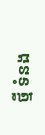ថ្មី ទំនង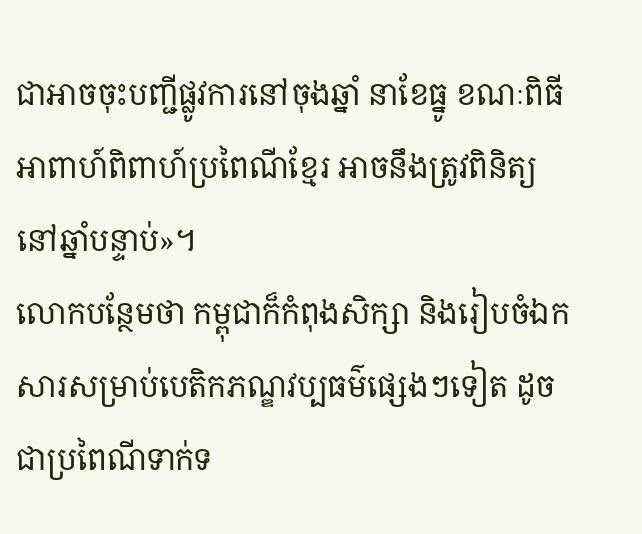ជាអាចចុះបញ្ជីផ្លូវការនៅចុងឆ្នាំ នាខែធ្នូ ខណៈពិធីអាពាហ៍ពិពាហ៍ប្រពៃណីខ្មែរ អាចនឹងត្រូវពិនិត្យនៅឆ្នាំបន្ទាប់»។
លោកបន្ថែមថា កម្ពុជាក៏កំពុងសិក្សា និងរៀបចំឯកសារសម្រាប់បេតិកភណ្ឌវប្បធម៌ផ្សេងៗទៀត ដូចជាប្រពៃណីទាក់ទ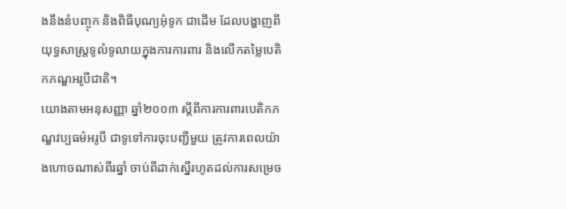ងនឹងនំបញ្ចុក និងពិធីបុណ្យអុំទូក ជាដើម ដែលបង្ហាញពីយុទ្ធសាស្ត្រទូលំទូលាយក្នុងការការពារ និងលើកតម្លៃបេតិកភណ្ឌអរូបីជាតិ។
យោងតាមអនុសញ្ញា ឆ្នាំ២០០៣ ស្តីពីការការពារបេតិកភណ្ឌវប្បធម៌អរូបី ជាទូទៅការចុះបញ្ជីមួយ ត្រូវការពេលយ៉ាងហោចណាស់ពីរឆ្នាំ ចាប់ពីដាក់ស្នើរហូតដល់ការសម្រេច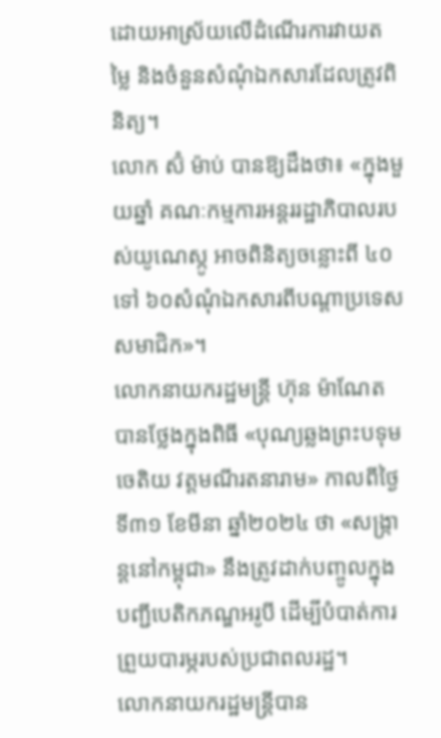ដោយអាស្រ័យលើដំណើរការវាយតម្លៃ និងចំនួនសំណុំឯកសារដែលត្រូវពិនិត្យ។
លោក ស៊ំ ម៉ាប់ បានឱ្យដឹងថា៖ «ក្នុងមួយឆ្នាំ គណៈកម្មការអន្តររដ្ឋាភិបាលរបស់យូណេស្កូ អាចពិនិត្យចន្លោះពី ៤០ ទៅ ៦០សំណុំឯកសារពីបណ្តាប្រទេសសមាជិក»។
លោកនាយករដ្ឋមន្ត្រី ហ៊ុន ម៉ាណែត បានថ្លែងក្នុងពិធី «បុណ្យឆ្លងព្រះបទុមចេតិយ វត្តមណីរតនារាម» កាលពីថ្ងៃទី៣១ ខែមីនា ឆ្នាំ២០២៤ ថា «សង្ក្រាន្ដនៅកម្ពុជា» នឹងត្រូវដាក់បញ្ចូលក្នុងបញ្ជីបេតិកភណ្ឌអរូបី ដើម្បីបំបាត់ការព្រួយបារម្ភរបស់ប្រជាពលរដ្ឋ។
លោកនាយករដ្ឋមន្ត្រីបាន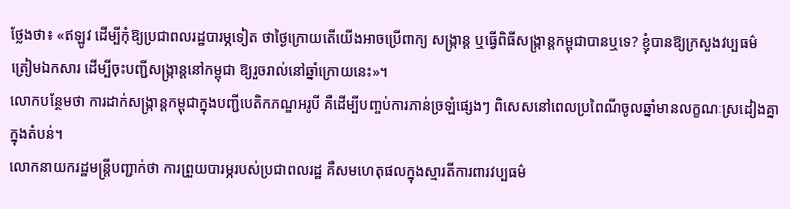ថ្លែងថា៖ «ឥឡូវ ដើម្បីកុំឱ្យប្រជាពលរដ្ឋបារម្ភទៀត ថាថ្ងៃក្រោយតើយើងអាចប្រើពាក្យ សង្ក្រាន្ដ ឬធ្វើពិធីសង្ក្រាន្ដកម្ពុជាបានឬទេ? ខ្ញុំបានឱ្យក្រសួងវប្បធម៌ ត្រៀមឯកសារ ដើម្បីចុះបញ្ជីសង្ក្រាន្ដនៅកម្ពុជា ឱ្យរួចរាល់នៅឆ្នាំក្រោយនេះ»។
លោកបន្ថែមថា ការដាក់សង្ក្រាន្ដកម្ពុជាក្នុងបញ្ជីបេតិកភណ្ឌអរូបី គឺដើម្បីបញ្ចប់ការភាន់ច្រឡំផ្សេងៗ ពិសេសនៅពេលប្រពៃណីចូលឆ្នាំមានលក្ខណៈស្រដៀងគ្នាក្នុងតំបន់។
លោកនាយករដ្ឋមន្ត្រីបញ្ជាក់ថា ការព្រួយបារម្ភរបស់ប្រជាពលរដ្ឋ គឺសមហេតុផលក្នុងស្មារតីការពារវប្បធម៌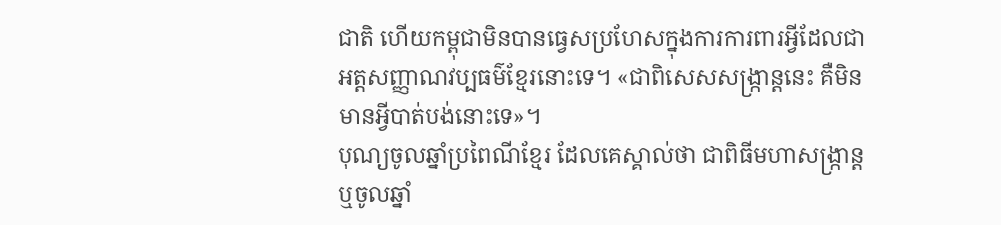ជាតិ ហើយកម្ពុជាមិនបានធ្វេសប្រហែសក្នុងការការពារអ្វីដែលជាអត្តសញ្ញាណវប្បធម៌ខ្មែរនោះទេ។ «ជាពិសេសសង្ក្រាន្ដនេះ គឺមិនមានអ្វីបាត់បង់នោះទេ»។
បុណ្យចូលឆ្នាំប្រពៃណីខ្មែរ ដែលគេស្គាល់ថា ជាពិធីមហាសង្ក្រាន្ដ ឬចូលឆ្នាំ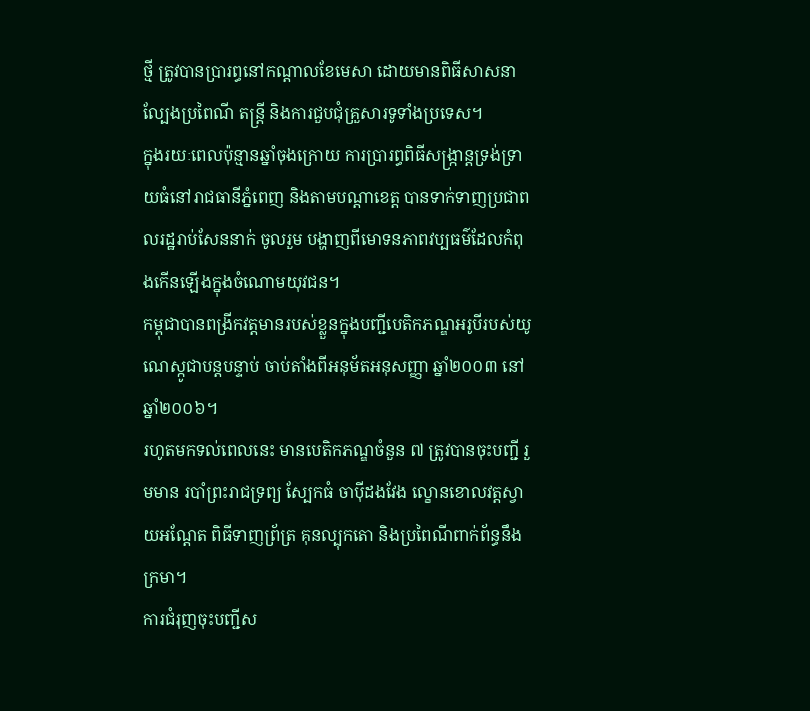ថ្មី ត្រូវបានប្រារព្ធនៅកណ្ដាលខែមេសា ដោយមានពិធីសាសនា ល្បែងប្រពៃណី តន្ត្រី និងការជួបជុំគ្រួសារទូទាំងប្រទេស។
ក្នុងរយៈពេលប៉ុន្មានឆ្នាំចុងក្រោយ ការប្រារព្ធពិធីសង្ក្រាន្ដទ្រង់ទ្រាយធំនៅរាជធានីភ្នំពេញ និងតាមបណ្តាខេត្ត បានទាក់ទាញប្រជាពលរដ្ឋរាប់សែននាក់ ចូលរួម បង្ហាញពីមោទនភាពវប្បធម៌ដែលកំពុងកើនឡើងក្នុងចំណោមយុវជន។
កម្ពុជាបានពង្រីកវត្តមានរបស់ខ្លួនក្នុងបញ្ជីបេតិកភណ្ឌអរូបីរបស់យូណេស្កូជាបន្តបន្ទាប់ ចាប់តាំងពីអនុម័តអនុសញ្ញា ឆ្នាំ២០០៣ នៅឆ្នាំ២០០៦។
រហូតមកទល់ពេលនេះ មានបេតិកភណ្ឌចំនួន ៧ ត្រូវបានចុះបញ្ជី រួមមាន របាំព្រះរាជទ្រព្យ ស្បែកធំ ចាប៉ីដងវែង ល្ខោនខោលវត្តស្វាយអណ្តែត ពិធីទាញព្រ័ត្រ គុនល្បុកតោ និងប្រពៃណីពាក់ព័ន្ធនឹងក្រមា។
ការជំរុញចុះបញ្ជីស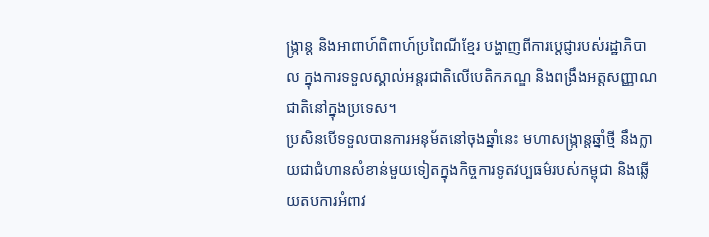ង្ក្រាន្ដ និងអាពាហ៍ពិពាហ៍ប្រពៃណីខ្មែរ បង្ហាញពីការប្តេជ្ញារបស់រដ្ឋាភិបាល ក្នុងការទទួលស្គាល់អន្តរជាតិលើបេតិកភណ្ឌ និងពង្រឹងអត្តសញ្ញាណជាតិនៅក្នុងប្រទេស។
ប្រសិនបើទទួលបានការអនុម័តនៅចុងឆ្នាំនេះ មហាសង្ក្រាន្ដឆ្នាំថ្មី នឹងក្លាយជាជំហានសំខាន់មួយទៀតក្នុងកិច្ចការទូតវប្បធម៌របស់កម្ពុជា និងឆ្លើយតបការអំពាវ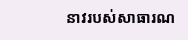នាវរបស់សាធារណ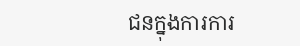ជនក្នុងការការ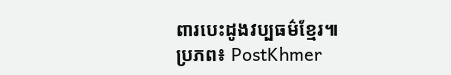ពារបេះដូងវប្បធម៌ខ្មែរ៕
ប្រភព៖ PostKhmer